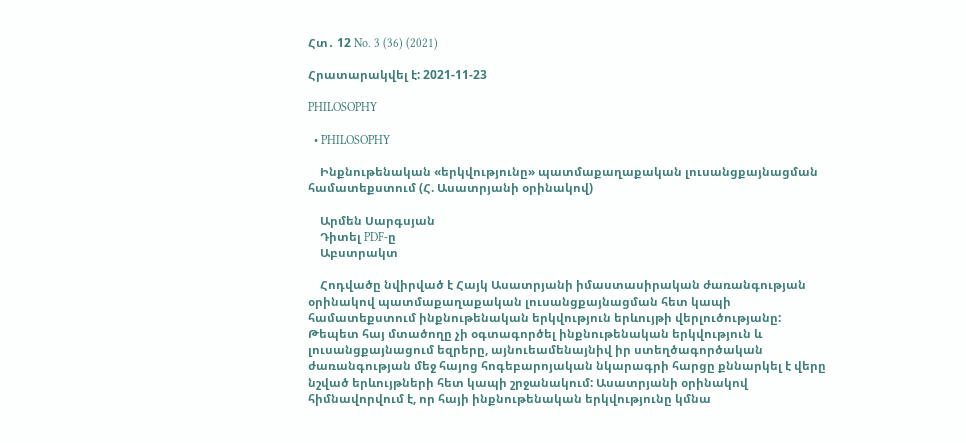Հտ․ 12 No. 3 (36) (2021)

Հրատարակվել է: 2021-11-23

PHILOSOPHY

  • PHILOSOPHY

    Ինքնութենական «երկվությունը» պատմաքաղաքական լուսանցքայնացման համատեքստում (Հ. Ասատրյանի օրինակով)

    Արմեն Սարգսյան
    Դիտել PDF-ը
    Աբստրակտ

    Հոդվածը նվիրված է Հայկ Ասատրյանի իմաստասիրական ժառանգության օրինակով պատմաքաղաքական լուսանցքայնացման հետ կապի համատեքստում ինքնութենական երկվություն երևույթի վերլուծությանը: Թեպետ հայ մտածողը չի օգտագործել ինքնութենական երկվություն և լուսանցքայնացում եզրերը, այնուեամենայնիվ իր ստեղծագործական ժառանգության մեջ հայոց հոգեբարոյական նկարագրի հարցը քննարկել է վերը նշված երևույթների հետ կապի շրջանակում: Ասատրյանի օրինակով հիմնավորվում է, որ հայի ինքնութենական երկվությունը կմնա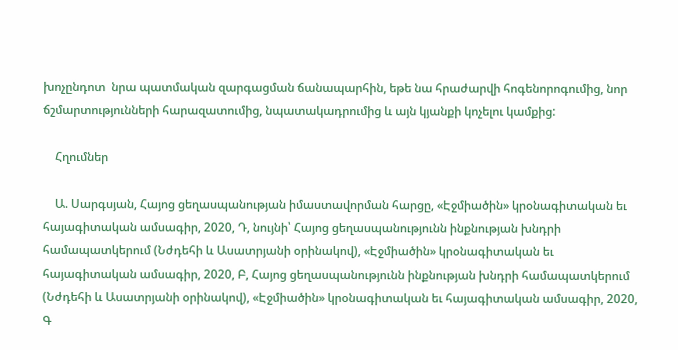խոչընդոտ  նրա պատմական զարգացման ճանապարհին, եթե նա հրաժարվի հոգենորոգումից, նոր ճշմարտությունների հարազատումից, նպատակադրումից և այն կյանքի կոչելու կամքից:

    Հղումներ

    Ա. Սարգսյան, Հայոց ցեղասպանության իմաստավորման հարցը, «Էջմիածին» կրօնագիտական եւ հայագիտական ամսագիր, 2020, Դ, նույնի՝ Հայոց ցեղասպանությունն ինքնության խնդրի համապատկերում (Նժդեհի և Ասատրյանի օրինակով), «Էջմիածին» կրօնագիտական եւ հայագիտական ամսագիր, 2020, Բ, Հայոց ցեղասպանությունն ինքնության խնդրի համապատկերում (Նժդեհի և Ասատրյանի օրինակով), «Էջմիածին» կրօնագիտական եւ հայագիտական ամսագիր, 2020, Գ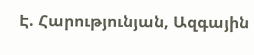Է. Հարությունյան, Ազգային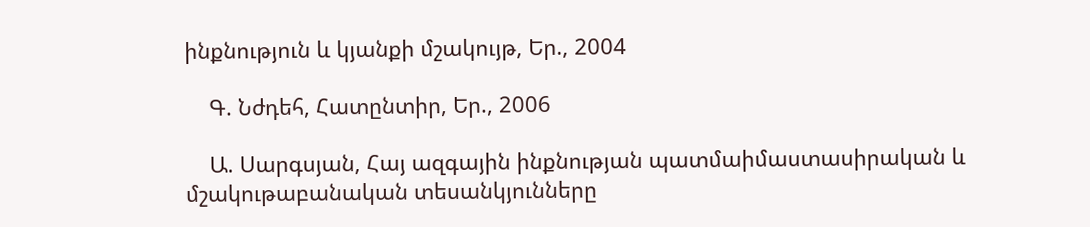ինքնություն և կյանքի մշակույթ, Եր., 2004

    Գ. Նժդեհ, Հատընտիր, Եր., 2006

    Ա. Սարգսյան, Հայ ազգային ինքնության պատմաիմաստասիրական և մշակութաբանական տեսանկյունները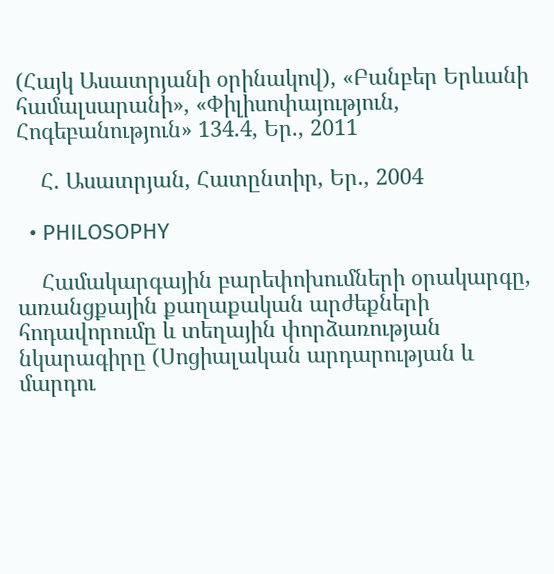(Հայկ Ասատրյանի օրինակով), «Բանբեր Երևանի համալսարանի», «Փիլիսոփայություն, Հոգեբանություն» 134.4, Եր., 2011

    Հ. Ասատրյան, Հատընտիր, Եր., 2004

  • PHILOSOPHY

    Համակարգային բարեփոխումների օրակարգը, առանցքային քաղաքական արժեքների հոդավորումը և տեղային փորձառության նկարագիրը (Սոցիալական արդարության և մարդու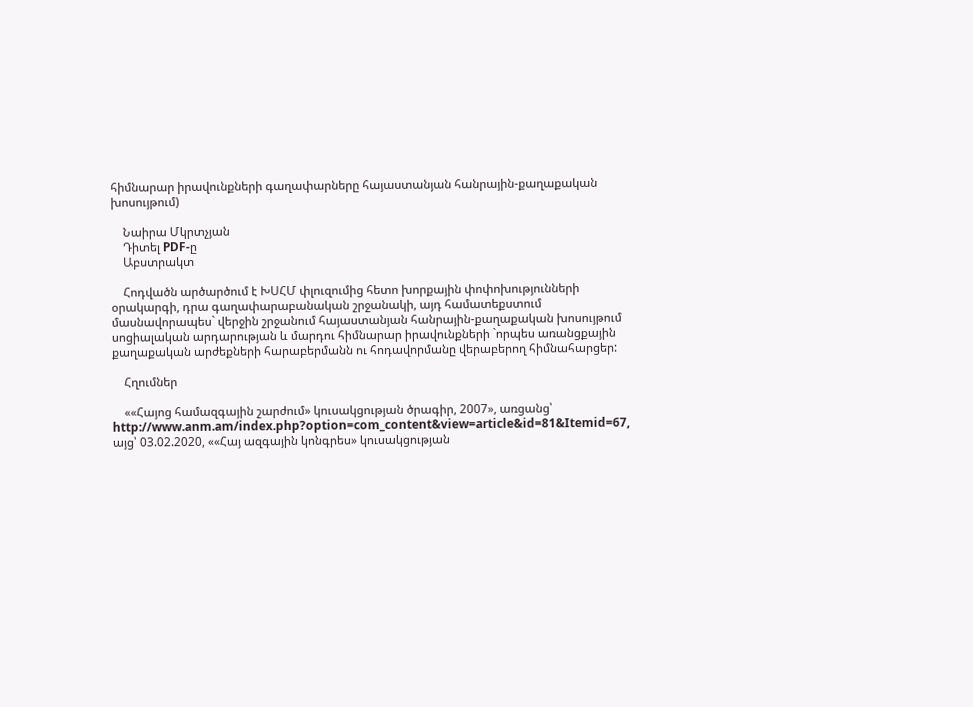հիմնարար իրավունքների գաղափարները հայաստանյան հանրային-քաղաքական խոսույթում)

    Նաիրա Մկրտչյան
    Դիտել PDF-ը
    Աբստրակտ

    Հոդվածն արծարծում է ԽՍՀՄ փլուզումից հետո խորքային փոփոխությունների օրակարգի, դրա գաղափարաբանական շրջանակի, այդ համատեքստում մասնավորապես` վերջին շրջանում հայաստանյան հանրային-քաղաքական խոսույթում սոցիալական արդարության և մարդու հիմնարար իրավունքների `որպես առանցքային քաղաքական արժեքների հարաբերմանն ու հոդավորմանը վերաբերող հիմնահարցեր:

    Հղումներ

    ««Հայոց համազգային շարժում» կուսակցության ծրագիր, 2007», առցանց՝ http://www.anm.am/index.php?option=com_content&view=article&id=81&Itemid=67, այց՝ 03.02.2020, ««Հայ ազգային կոնգրես» կուսակցության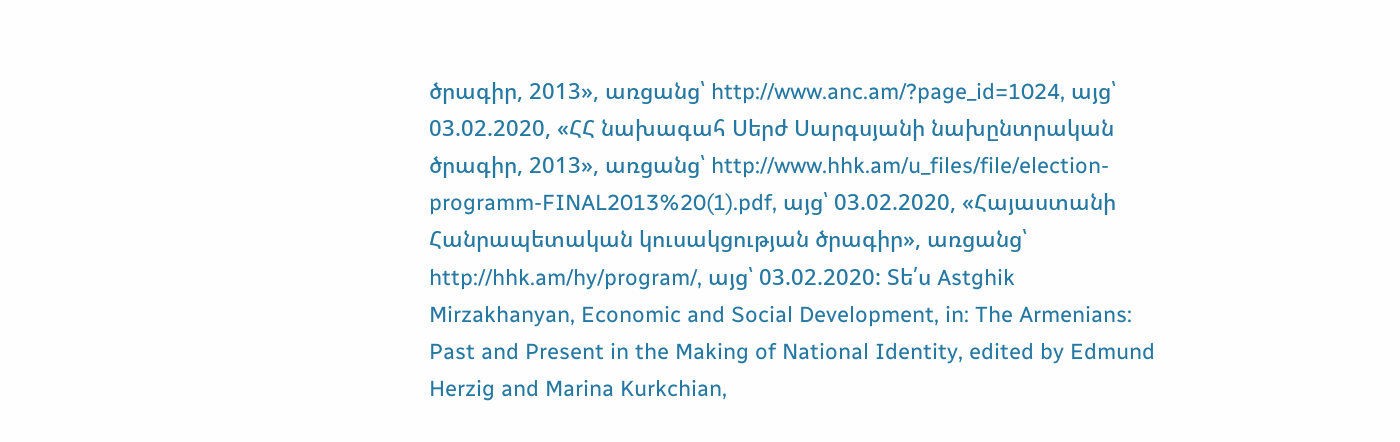ծրագիր, 2013», առցանց՝ http://www.anc.am/?page_id=1024, այց՝ 03.02.2020, «ՀՀ նախագահ Սերժ Սարգսյանի նախընտրական ծրագիր, 2013», առցանց՝ http://www.hhk.am/u_files/file/election-programm-FINAL2013%20(1).pdf, այց՝ 03.02.2020, «Հայաստանի Հանրապետական կուսակցության ծրագիր», առցանց՝ http://hhk.am/hy/program/, այց՝ 03.02.2020: Տե՛ս Astghik Mirzakhanyan, Economic and Social Development, in: The Armenians: Past and Present in the Making of National Identity, edited by Edmund Herzig and Marina Kurkchian,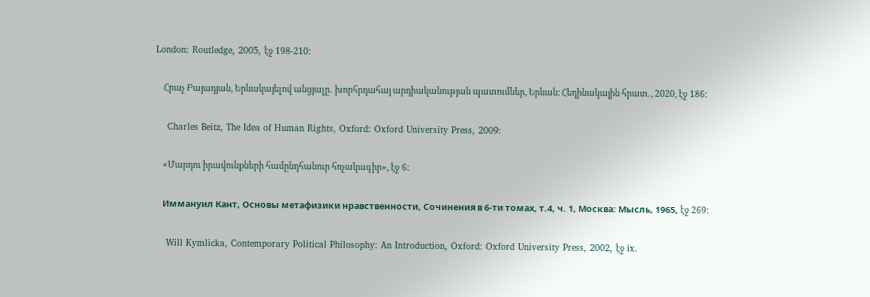London: Routledge, 2005, էջ 198-210:

    Հրաչ Բայադյան, Երևակայելով անցյալը․ խորհրդահայ արդիականության պատումներ, Երևան։ Հեղինակային հրատ․, 2020, էջ 186:

    Charles Beitz, The Idea of Human Rights, Oxford: Oxford University Press, 2009:

    «Մարդու իրավունքների համընդհանուր հռչակագիր», էջ 6:

    Иммануил Кант, Основы метафизики нравственности, Сочинения в 6-ти томах, т.4, ч. 1, Москва: Мысль, 1965, էջ 269:

    Will Kymlicka, Contemporary Political Philosophy: An Introduction, Oxford: Oxford University Press, 2002, էջ ix.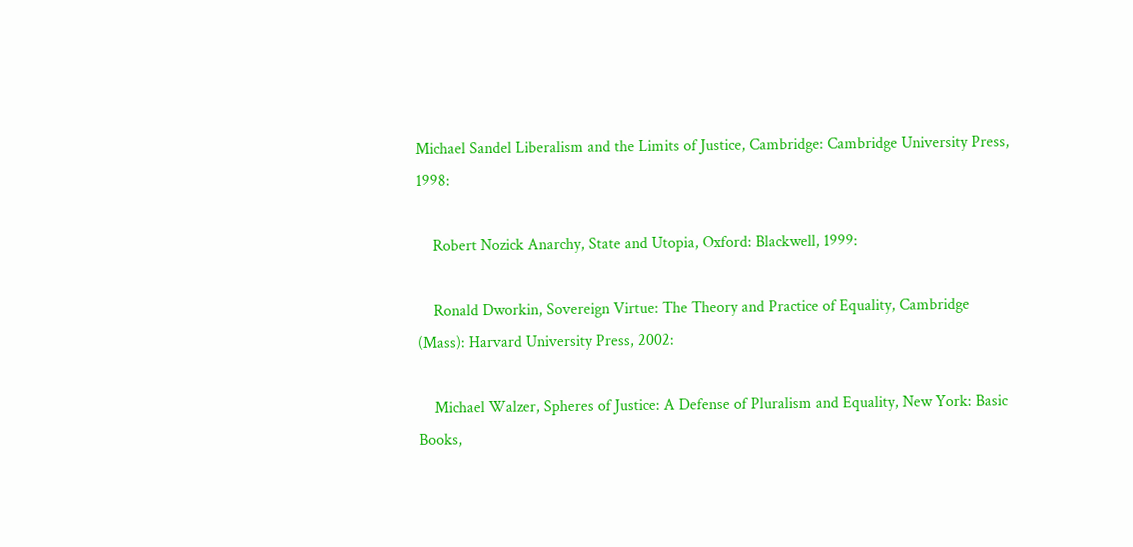Michael Sandel Liberalism and the Limits of Justice, Cambridge: Cambridge University Press, 1998:

    Robert Nozick Anarchy, State and Utopia, Oxford: Blackwell, 1999:

    Ronald Dworkin, Sovereign Virtue: The Theory and Practice of Equality, Cambridge (Mass): Harvard University Press, 2002:

    Michael Walzer, Spheres of Justice: A Defense of Pluralism and Equality, New York: Basic Books,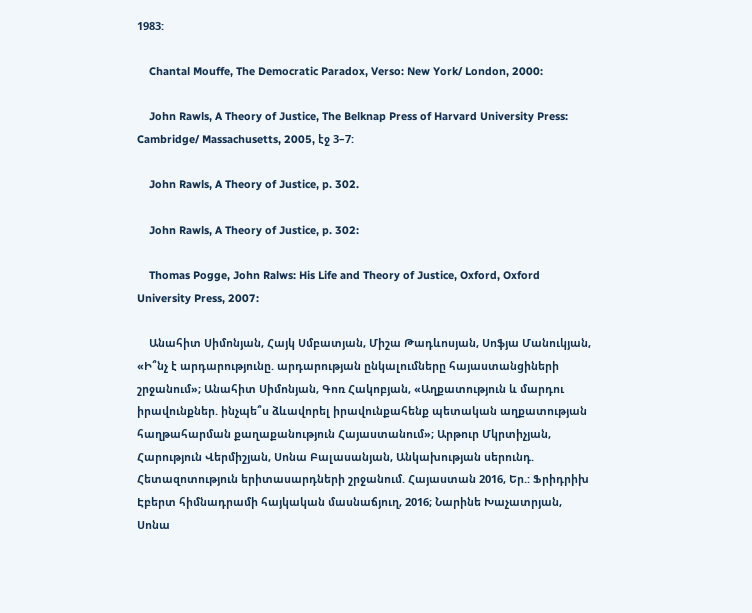1983:

    Chantal Mouffe, The Democratic Paradox, Verso: New York/ London, 2000:

    John Rawls, A Theory of Justice, The Belknap Press of Harvard University Press: Cambridge/ Massachusetts, 2005, էջ 3–7:

    John Rawls, A Theory of Justice, p. 302.

    John Rawls, A Theory of Justice, p. 302:

    Thomas Pogge, John Ralws: His Life and Theory of Justice, Oxford, Oxford University Press, 2007:

    Անահիտ Սիմոնյան, Հայկ Սմբատյան, Միշա Թադևոսյան, Սոֆյա Մանուկյան, «Ի՞նչ է արդարությունը. արդարության ընկալումները հայաստանցիների շրջանում»; Անահիտ Սիմոնյան, Գոռ Հակոբյան, «Աղքատություն և մարդու իրավունքներ. ինչպե՞ս ձևավորել իրավունքահենք պետական աղքատության հաղթահարման քաղաքանություն Հայաստանում»; Արթուր Մկրտիչյան, Հարություն Վերմիշյան, Սոնա Բալասանյան, Անկախության սերունդ. Հետազոտություն երիտասարդների շրջանում. Հայաստան 2016, Եր.: Ֆրիդրիխ Էբերտ հիմնադրամի հայկական մասնաճյուղ, 2016; Նարինե Խաչատրյան, Սոնա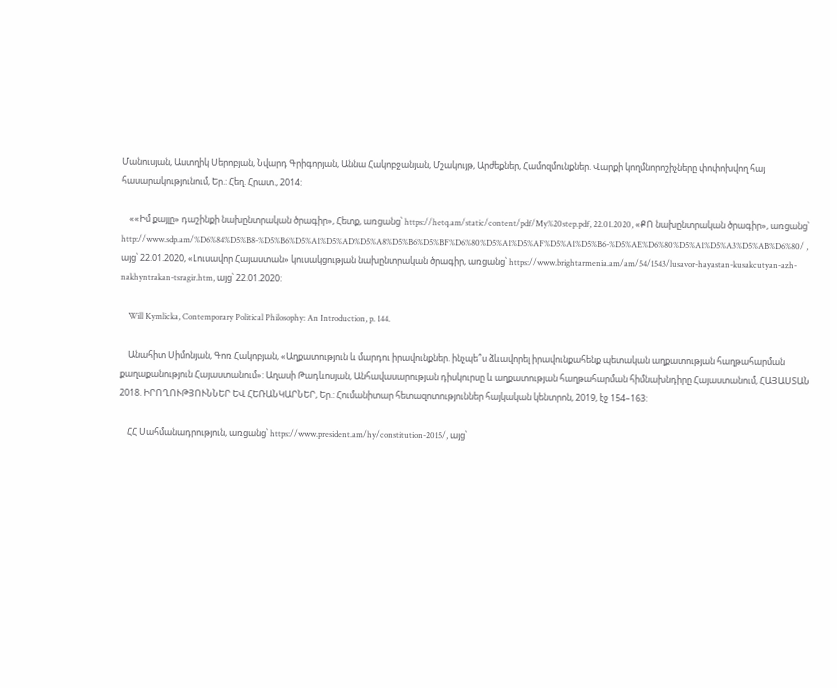Մանուսյան, Աստղիկ Սերոբյան, Նվարդ Գրիգորյան, Աննա Հակոբջանյան, Մշակույթ, Արժեքներ, Համոզմունքներ. Վարքի կողմնորոշիչները փոփոխվող հայ հասարակությունում, Եր.: Հեղ. Հրատ., 2014:

    ««Իմ քայլը» դաշինքի նախընտրական ծրագիր», Հետք, առցանց՝ https://hetq.am/static/content/pdf/My%20step.pdf, 22.01.2020, «ՔՈ նախընտրական ծրագիր», առցանց՝ http://www.sdp.am/%D6%84%D5%B8-%D5%B6%D5%A1%D5%AD%D5%A8%D5%B6%D5%BF%D6%80%D5%A1%D5%AF%D5%A1%D5%B6-%D5%AE%D6%80%D5%A1%D5%A3%D5%AB%D6%80/ , այց՝ 22.01.2020, «Լուսավոր Հայաստան» կուսակցության նախընտրական ծրագիր, առցանց՝ https://www.brightarmenia.am/am/54/1543/lusavor-hayastan-kusakcutyan-azh-nakhyntrakan-tsragir.htm, այց՝ 22.01.2020:

    Will Kymlicka, Contemporary Political Philosophy: An Introduction, p. 144.

    Անահիտ Սիմոնյան, Գոռ Հակոբյան, «Աղքատություն և մարդու իրավունքներ. ինչպե՞ս ձևավորել իրավունքահենք պետական աղքատության հաղթահարման քաղաքանություն Հայաստանում»: Աղասի Թադևոսյան, Անհավասարության դիսկուրսը և աղքատության հաղթահարման հիմնախնդիրը Հայաստանում, ՀԱՅԱՍՏԱՆ 2018. ԻՐՈՂՈՒԹՅՈՒՆՆԵՐ ԵՎ ՀԵՌԱՆԿԱՐՆԵՐ, Եր.: Հումանիտար հետազոտություններ հայկական կենտրոն, 2019, էջ 154–163:

    ՀՀ Սահմանադրություն, առցանց՝ https://www.president.am/hy/constitution-2015/, այց՝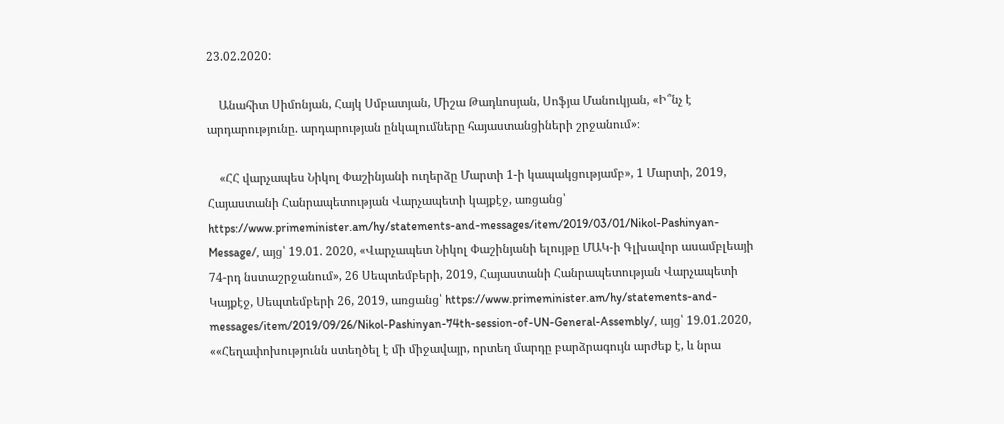23.02.2020:

    Անահիտ Սիմոնյան, Հայկ Սմբատյան, Միշա Թադևոսյան, Սոֆյա Մանուկյան, «Ի՞նչ է արդարությունը. արդարության ընկալումները հայաստանցիների շրջանում»։

    «ՀՀ վարչապես Նիկոլ Փաշինյանի ուղերձը Մարտի 1-ի կապակցությամբ», 1 Մարտի, 2019, Հայաստանի Հանրապետության Վարչապետի կայքէջ, առցանց՝ https://www.primeminister.am/hy/statements-and-messages/item/2019/03/01/Nikol-Pashinyan-Message/, այց՝ 19.01. 2020, «Վարչապետ Նիկոլ Փաշինյանի ելույթը ՄԱԿ-ի Գլխավոր ասամբլեայի 74-րդ նստաշրջանում», 26 Սեպտեմբերի, 2019, Հայաստանի Հանրապետության Վարչապետի Կայքէջ, Սեպտեմբերի 26, 2019, առցանց՝ https://www.primeminister.am/hy/statements-and-messages/item/2019/09/26/Nikol-Pashinyan-74th-session-of-UN-General-Assembly/, այց՝ 19.01.2020, ««Հեղափոխությունն ստեղծել է մի միջավայր, որտեղ մարդը բարձրագույն արժեք է, և նրա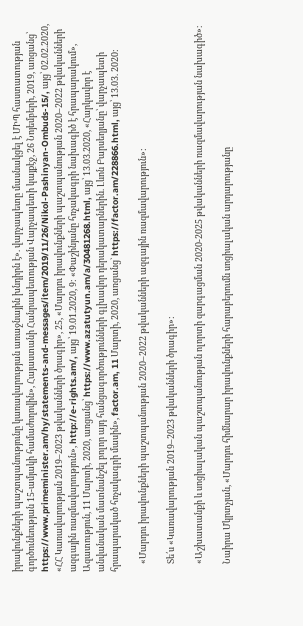իրավունքների պաշտպանությունը կառավարության առաջնային խնդիրն է». վարչապետը մասնակցել է ՄԻՊ հաստատության գործունեության 15-ամյակի համաժողովին», Հայաստանի Հանրապետության Վարչապետի կայքէջ, 26 Նոյեմբերի, 2019, առցանց՝ https://www.primeminister.am/hy/statements-and-messages/item/2019/11/26/Nikol-Pashinyan-Ombuds-15/, այց՝ 02.02.2020, «ՀՀ Կառավարության 2019–2023 թվականների ծրագիր», 25, «Մարդու իրավունքների պաշտպանության 2020–2022 թվականների ազգային ռազմավարություն», http://e-rights.am/, այց՝ 19.01.2020, 9: «Փաշինյանը հռչակագրի նախագիծ է հրապարակում», Ազատություն, 11 Մարտի, 2020, առցանց՝ https://www.azatutyun.am/a/30481268.html, այց՝ 13.03.2020, «Հարկավոր է անվանական մատնանշել բոլոր այդ հանցագործությունների գլխավոր դերակատարներին. Լևոն Բարսեղյանը՝ վարչապետի հրապարակած հռչակագրի մասին», factor.am, 11 Մարտի, 2020, առցանց` https://factor.am/228866.html, այց՝ 13.03. 2020:

    «Մարդու իրավունքների պաշտպանության 2020–2022 թվականների ազգային ռազմավարություն»:

    Տե՛ս «Կառավարության 2019–2023 թվականների ծրագիր»:

    «Աշխատանքի և սոցիալական պաշտպանության ոլորտի զարգացման 2020-2025 թվականների ռազմավարության նախագիծ»։

    Նաիրա Մկրտչյան, «Մարդու հիմնարար իրավունքների հարաբերումն սոցիալական արդարությանը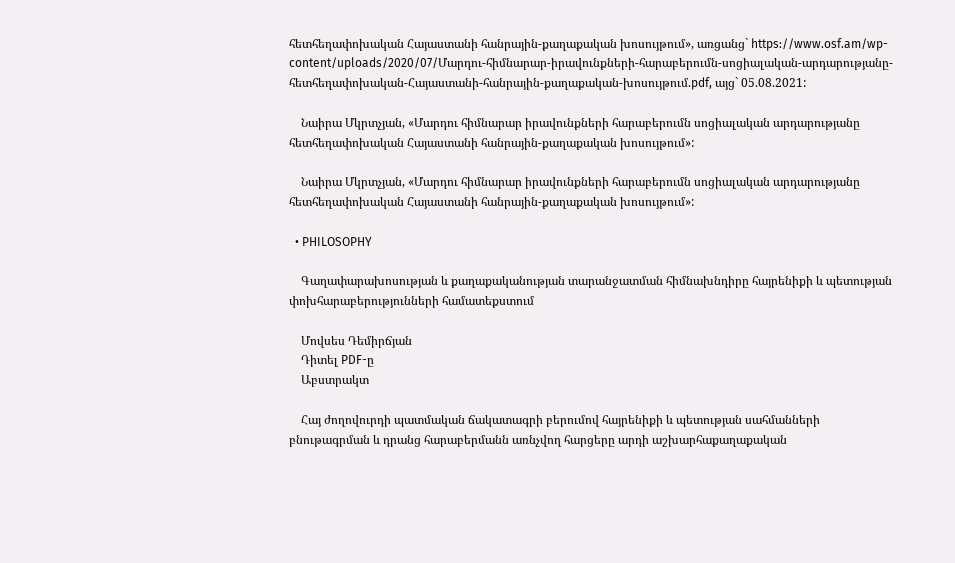հետհեղափոխական Հայաստանի հանրային-քաղաքական խոսույթում», առցանց` https://www.osf.am/wp-content/uploads/2020/07/Մարդու-հիմնարար-իրավունքների-հարաբերումն-սոցիալական-արդարությանը-հետհեղափոխական-Հայաստանի-հանրային-քաղաքական-խոսույթում.pdf, այց` 05.08.2021:

    Նաիրա Մկրտչյան, «Մարդու հիմնարար իրավունքների հարաբերումն սոցիալական արդարությանը հետհեղափոխական Հայաստանի հանրային-քաղաքական խոսույթում»:

    Նաիրա Մկրտչյան, «Մարդու հիմնարար իրավունքների հարաբերումն սոցիալական արդարությանը հետհեղափոխական Հայաստանի հանրային-քաղաքական խոսույթում»:

  • PHILOSOPHY

    Գաղափարախոսության և քաղաքականության տարանջատման հիմնախնդիրը հայրենիքի և պետության փոխհարաբերությունների համատեքստում

    Մովսես Դեմիրճյան
    Դիտել PDF-ը
    Աբստրակտ

    Հայ ժողովուրդի պատմական ճակատագրի բերումով հայրենիքի և պետության սահմանների բնութագրման և դրանց հարաբերմանն առնչվող հարցերը արդի աշխարհաքաղաքական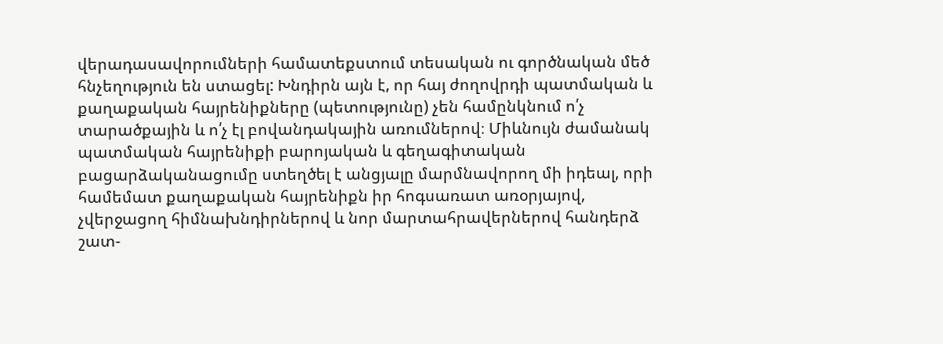վերադասավորումների համատեքստում տեսական ու գործնական մեծ հնչեղություն են ստացել: Խնդիրն այն է, որ հայ ժողովրդի պատմական և քաղաքական հայրենիքները (պետությունը) չեն համընկնում ո՛չ տարածքային և ո՛չ էլ բովանդակային առումներով։ Միևնույն ժամանակ պատմական հայրենիքի բարոյական և գեղագիտական բացարձականացումը ստեղծել է անցյալը մարմնավորող մի իդեալ, որի համեմատ քաղաքական հայրենիքն իր հոգսառատ առօրյայով, չվերջացող հիմնախնդիրներով և նոր մարտահրավերներով հանդերձ շատ-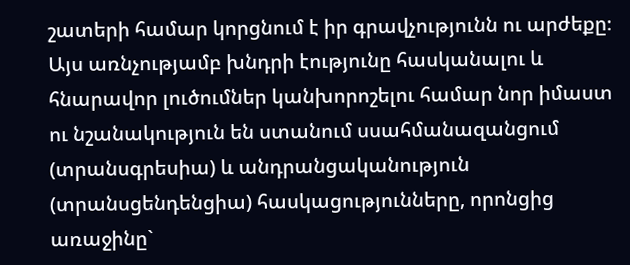շատերի համար կորցնում է իր գրավչությունն ու արժեքը։ Այս առնչությամբ խնդրի էությունը հասկանալու և հնարավոր լուծումներ կանխորոշելու համար նոր իմաստ ու նշանակություն են ստանում սսահմանազանցում (տրանսգրեսիա) և անդրանցականություն (տրանսցենդենցիա) հասկացությունները, որոնցից առաջինը`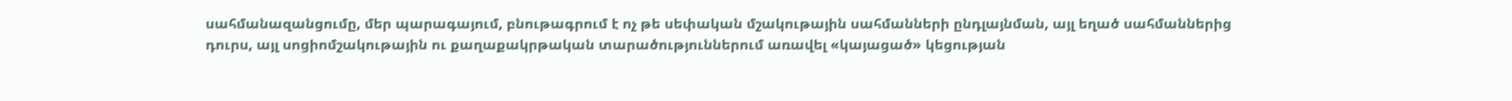սահմանազանցումը, մեր պարագայում, բնութագրում է ոչ թե սեփական մշակութային սահմանների ընդլայնման, այլ եղած սահմաններից դուրս, այլ սոցիոմշակութային ու քաղաքակրթական տարածություններում առավել «կայացած» կեցության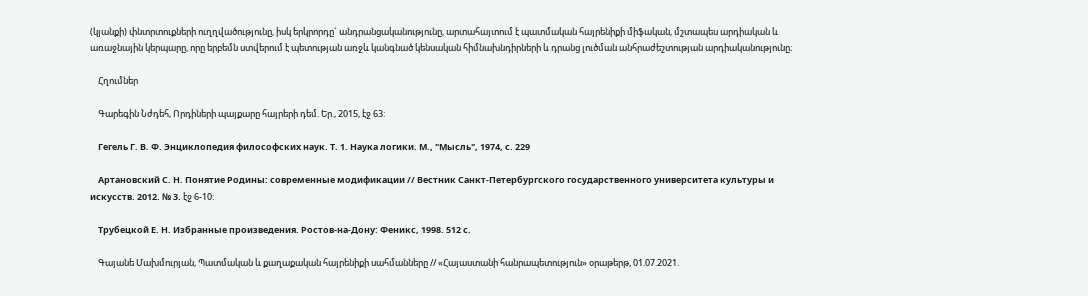(կյանքի) փնտրտուքների ուղղվածությունը, իսկ երկրորդը` անդրանցականությունը, արտահայտում է պատմական հայրենիքի միֆական, մշտապես արդիական և առաջնային կերպարը, որը երբեմն ստվերում է պետության առջև կանգնած կենսական հիմնախնդիրների և դրանց լուծման անհրաժեշտության արդիականությունը։

    Հղումներ

    Գարեգին Նժդեհ, Որդիների պայքարը հայրերի դեմ. Եր., 2015, էջ 63:

    Гегель Г. В. Ф. Энциклопедия философских наук. Т. 1. Наука логики. М., "Мысль", 1974, с. 229

    Артановский С. Н. Понятие Родины: современные модификации // Вестник Санкт-Петербургского государственного университета культуры и искусств. 2012. № 3. էջ 6-10:

    Трубецкой Е. Н. Избранные произведения. Ростов-на-Дону: Феникс, 1998. 512 с.

    Գայանե Մախմուրյան, Պատմական և քաղաքական հայրենիքի սահմանները // «Հայաստանի հանրապետություն» օրաթերթ, 01.07.2021.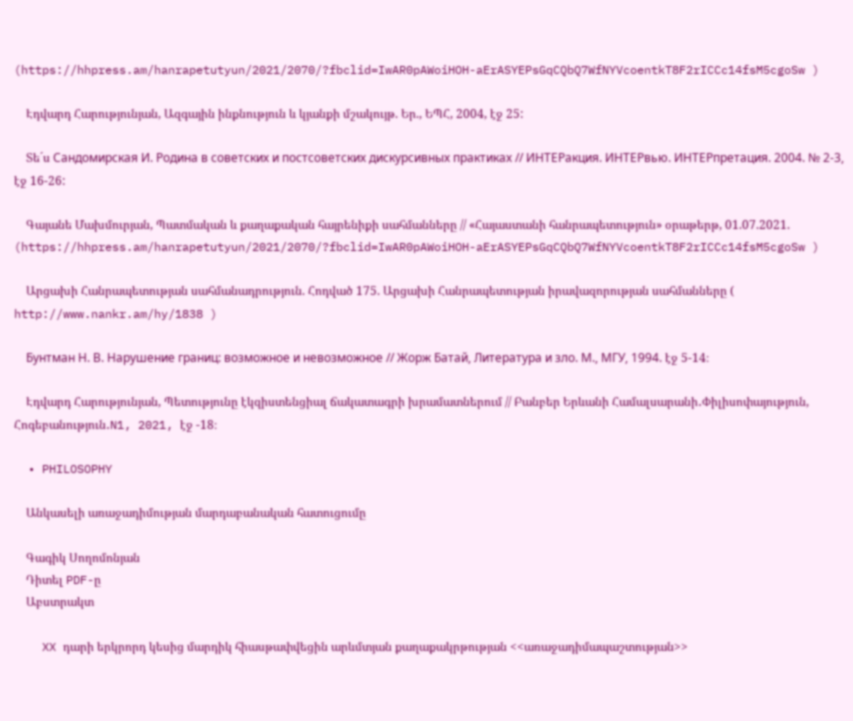(https://hhpress.am/hanrapetutyun/2021/2070/?fbclid=IwAR0pAWoiHOH-aErASYEPsGqCQbQ7WfNYVcoentkT8F2rICCc14fsM5cgoSw )

    Էդվարդ Հարությունյան, Ազգային ինքնություն և կյանքի մշակույթ. Եր., ԵՊՀ, 2004, էջ 25:

    Տե´ս Сандомирская И. Родина в советских и постсоветских дискурсивных практиках // ИНТЕРакция. ИНТЕРвью. ИНТЕРпретация. 2004. № 2-3, էջ 16-26:

    Գայանե Մախմուրյան, Պատմական և քաղաքական հայրենիքի սահմանները // «Հայաստանի հանրապետություն» օրաթերթ, 01.07.2021. (https://hhpress.am/hanrapetutyun/2021/2070/?fbclid=IwAR0pAWoiHOH-aErASYEPsGqCQbQ7WfNYVcoentkT8F2rICCc14fsM5cgoSw )

    Արցախի Հանրապետության սահմանադրություն. Հոդված 175. Արցախի Հանրապետության իրավազորության սահմանները ( http://www.nankr.am/hy/1838 )

    Бунтман Н. В. Нарушение границ: возможное и невозможное // Жорж Батай, Литература и зло. М., МГУ, 1994. էջ 5-14։

    Էդվարդ Հարությունյան, Պետությունը էկզիստենցիալ ճակատագրի խրամատներում // Բանբեր Երևանի Համալսարանի․Փիլիսոփայություն, Հոգեբանություն․N1, 2021, էջ -18։

  • PHILOSOPHY

    Անկասելի առաջադիմության մարդաբանական հատուցումը

    Գագիկ Սողոմոնյան
    Դիտել PDF-ը
    Աբստրակտ

    XX դարի երկրորդ կեսից մարդիկ հիասթափվեցին արևմտյան քաղաքակրթության <<առաջադիմապաշտության>>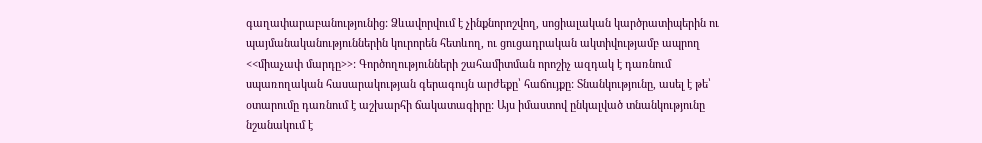գաղափարաբանությունից: Ձևավորվում է չինքնորոշվող, սոցիալական կարծրատիպերին ու պայմանականություններին կուրորեն հետևող, ու ցուցադրական ակտիվությամբ ապրող <<միաչափ մարդը>>: Գործողությունների շահամիտման որոշիչ ազդակ է դառնում սպառողական հասարակության գերագույն արժեքը՝ հաճույքը: Տնանկությունը, ասել է թե՝ օտարումը դառնում է աշխարհի ճակատագիրը: Այս իմաստով ընկալված տնանկությունը նշանակում է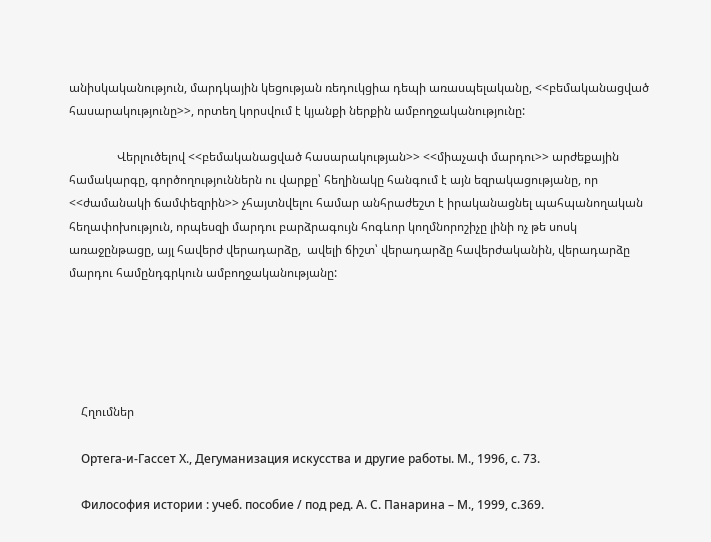անիսկականություն, մարդկային կեցության ռեդուկցիա դեպի առասպելականը, <<բեմականացված հասարակությունը>>, որտեղ կորսվում է կյանքի ներքին ամբողջականությունը:

                Վերլուծելով <<բեմականացված հասարակության>> <<միաչափ մարդու>> արժեքային համակարգը, գործողություններն ու վարքը՝ հեղինակը հանգում է այն եզրակացությանը, որ <<ժամանակի ճամփեզրին>> չհայտնվելու համար անհրաժեշտ է իրականացնել պահպանողական հեղափոխություն, որպեսզի մարդու բարձրագույն հոգևոր կողմնորոշիչը լինի ոչ թե սոսկ առաջընթացը, այլ հավերժ վերադարձը,  ավելի ճիշտ՝ վերադարձը հավերժականին, վերադարձը մարդու համընդգրկուն ամբողջականությանը:





    Հղումներ

    Ортега-и-Гассет Х., Дегуманизация искусства и другие работы. М., 1996, с. 73.

    Философия истории : учеб. пособие / под ред. А. С. Панарина – М., 1999, с.369.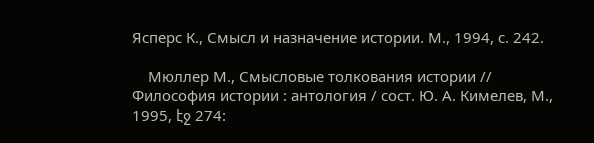Ясперс К., Смысл и назначение истории. М., 1994, с. 242.

    Мюллер М., Смысловые толкования истории // Философия истории : антология / сост. Ю. А. Кимелев, М., 1995, էջ 274: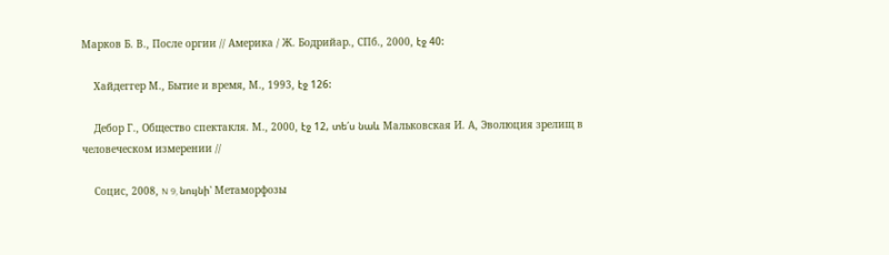Марков Б. В., После оргии // Америка / Ж. Бодрийар., СПб., 2000, էջ 40:

    Хайдеггер М., Бытие и время, М., 1993, էջ 126:

    Дебор Г., Общество спектакля. М., 2000, էջ 12, տե՛ս նաև Мальковская И. А, Эволюция зрелищ в человеческом измерении //

    Социс, 2008, N 9, նույնի՝ Метаморфозы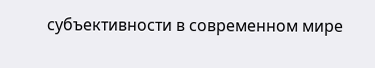субъективности в современном мире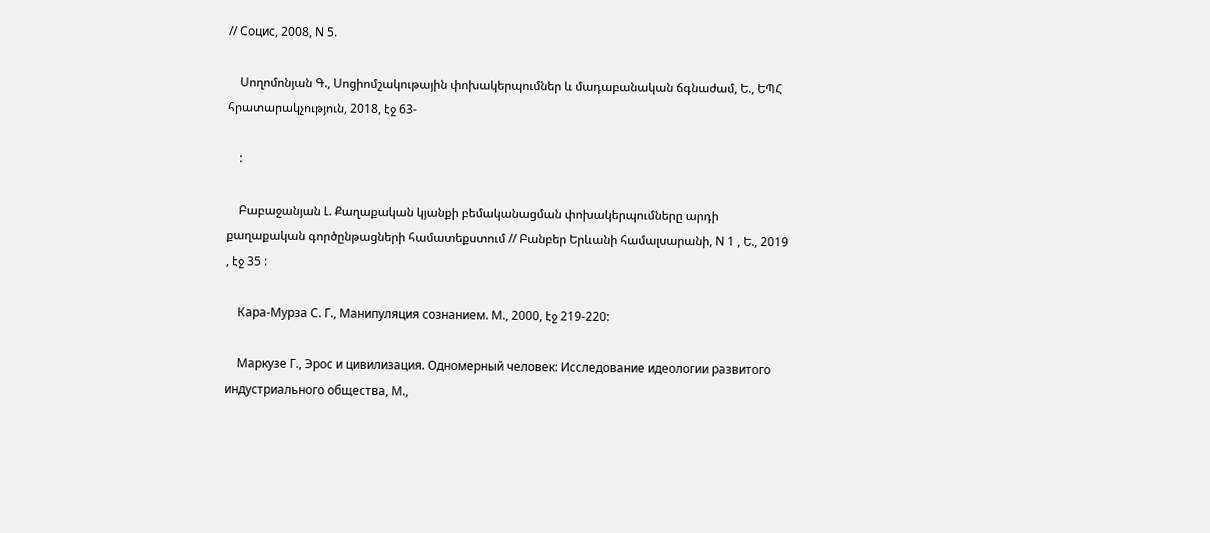// Социс, 2008, N 5.

    Սողոմոնյան Գ., Սոցիոմշակութային փոխակերպումներ և մադաբանական ճգնաժամ, Ե., ԵՊՀ հրատարակչություն, 2018, էջ 63-

    :

    Բաբաջանյան Լ. Քաղաքական կյանքի բեմականացման փոխակերպումները արդի քաղաքական գործընթացների համատեքստում // Բանբեր Երևանի համալսարանի, N 1 , Ե., 2019 , էջ 35 :

    Кара-Мурза С. Г., Манипуляция сознанием. М., 2000, էջ 219-220:

    Маркузе Г., Эрос и цивилизация. Одномерный человек: Исследование идеологии развитого индустриального общества, М.,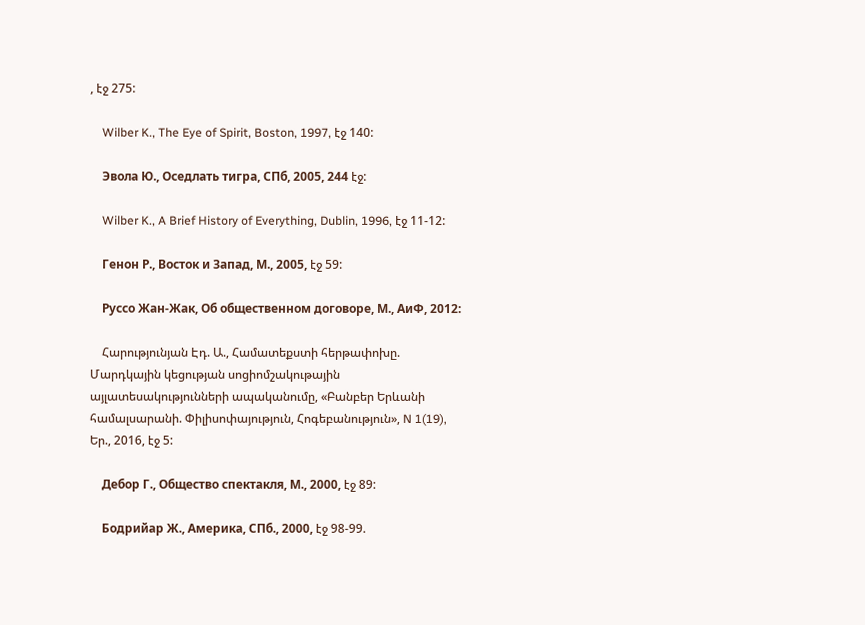, էջ 275:

    Wilber K., The Eye of Spirit, Boston, 1997, էջ 140:

    Эвола Ю., Оседлать тигра, СПб, 2005, 244 էջ:

    Wilber K., A Brief History of Everything, Dublin, 1996, էջ 11-12:

    Генон Р., Восток и Запад, М., 2005, էջ 59:

    Руссо Жан-Жак, Об общественном договоре, М., АиФ, 2012:

    Հարությունյան Էդ. Ա., Համատեքստի հերթափոխը. Մարդկային կեցության սոցիոմշակութային այլատեսակությունների ապականումը, «Բանբեր Երևանի համալսարանի. Փիլիսոփայություն, Հոգեբանություն», N 1(19), Եր., 2016, էջ 5:

    Дебор Г., Общество спектакля, М., 2000, էջ 89:

    Бодрийар Ж., Америка, СПб., 2000, էջ 98-99.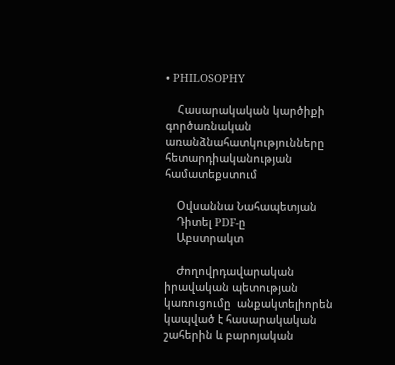• PHILOSOPHY

    Հասարակական կարծիքի գործառնական առանձնահատկությունները հետարդիականության համատեքստում

    Օվսաննա Նահապետյան
    Դիտել PDF-ը
    Աբստրակտ

    Ժողովրդավարական իրավական պետության կառուցումը  անքակտելիորեն կապված է հասարակական շահերին և բարոյական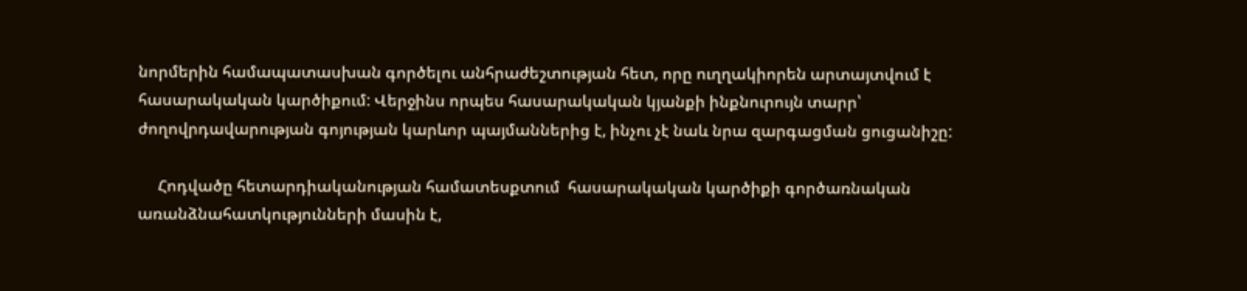նորմերին համապատասխան գործելու անհրաժեշտության հետ, որը ուղղակիորեն արտայտվում է հասարակական կարծիքում: Վերջինս որպես հասարակական կյանքի ինքնուրույն տարր՝ ժողովրդավարության գոյության կարևոր պայմաններից է, ինչու չէ նաև նրա զարգացման ցուցանիշը:

     Հոդվածը հետարդիականության համատեսքտում  հասարակական կարծիքի գործառնական առանձնահատկությունների մասին է,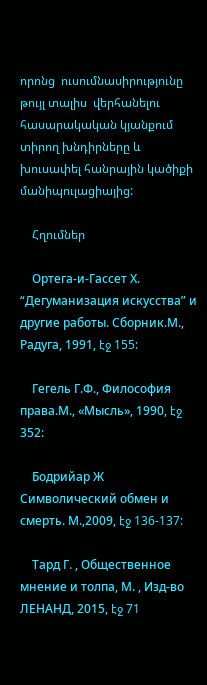որոնց  ուսումնասիրությունը  թույլ տալիս  վերհանելու  հասարակական կյանքում տիրող խնդիրները և խուսափել հանրային կածիքի մանիպուլացիայից:

    Հղումներ

    Ортега-и-Гассет Х. “Дегуманизация искусства” и другие работы. Сборник.М., Радуга, 1991, էջ 155:

    Гегель Г.Ф., Философия права.М., «Мысль», 1990, էջ 352:

    Бодрийар Ж Символический обмен и смерть. М.,2009, էջ 136-137:

    Тард Г. , Общественное мнение и толпа, М. , Изд-во ЛЕНАНД, 2015, էջ 71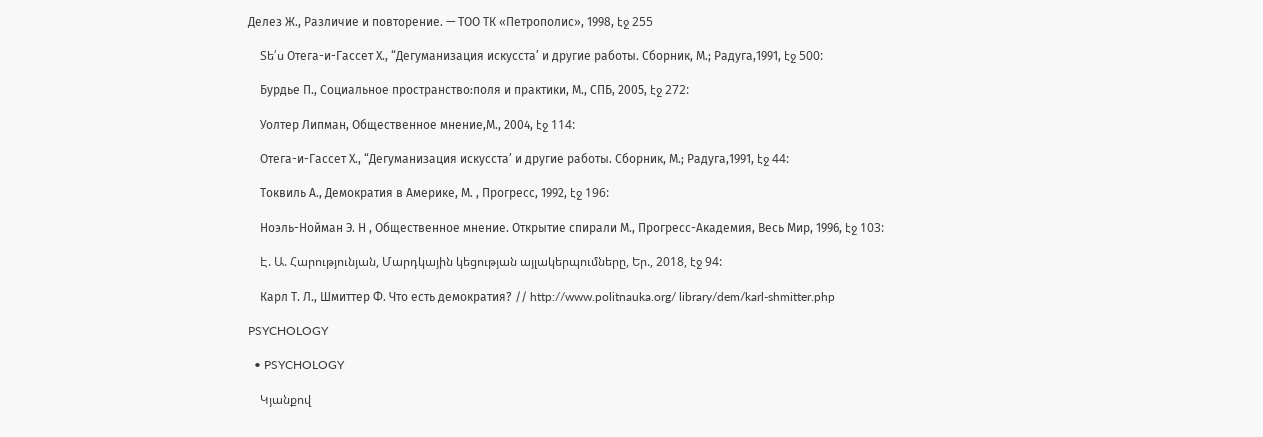Делез Ж., Различие и повторение. — ТОО ТК «Петрополис», 1998, էջ 255

    Տե՛ս Отега-и-Гассет Х., “Дегуманизация искусста’ и другие работы. Сборник, М.; Радуга,1991, էջ 500:

    Бурдье П., Социальное пространство:поля и практики, М., СПБ, 2005, էջ 272:

    Уолтер Липман, Общественное мнение,М., 2004, էջ 114:

    Отега-и-Гассет Х., “Дегуманизация искусста’ и другие работы. Сборник, М.; Радуга,1991, էջ 44:

    Токвиль А., Демократия в Америке, М. , Прогресс, 1992, էջ 196:

    Ноэль-Нойман Э. Н , Общественное мнение. Открытие спирали М., Прогресс-Академия, Весь Мир, 1996, էջ 103:

    Է. Ա. Հարությունյան, Մարդկային կեցության այլակերպումները, Եր., 2018, էջ 94:

    Карл Т. Л., Шмиттер Ф. Что есть демократия? // http://www.politnauka.org/ library/dem/karl-shmitter.php

PSYCHOLOGY

  • PSYCHOLOGY

    Կյանքով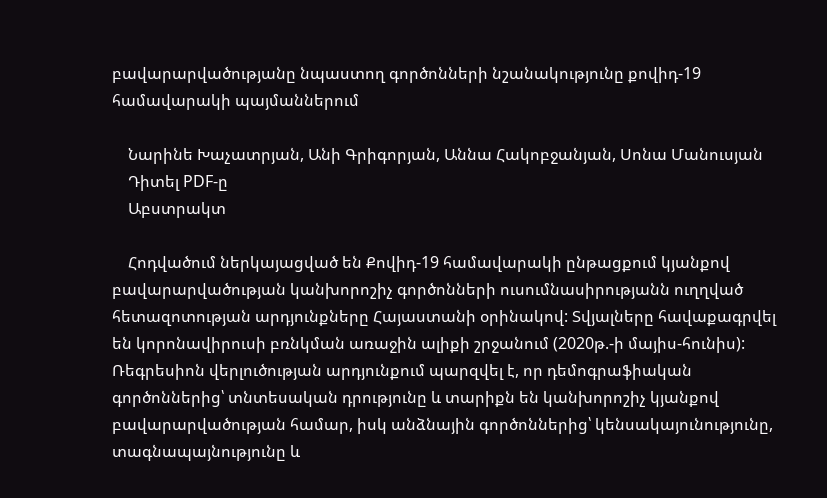բավարարվածությանը նպաստող գործոնների նշանակությունը քովիդ-19 համավարակի պայմաններում

    Նարինե Խաչատրյան, Անի Գրիգորյան, Աննա Հակոբջանյան, Սոնա Մանուսյան
    Դիտել PDF-ը
    Աբստրակտ

    Հոդվածում ներկայացված են Քովիդ-19 համավարակի ընթացքում կյանքով բավարարվածության կանխորոշիչ գործոնների ուսումնասիրությանն ուղղված հետազոտության արդյունքները Հայաստանի օրինակով: Տվյալները հավաքագրվել են կորոնավիրուսի բռնկման առաջին ալիքի շրջանում (2020թ.-ի մայիս-հունիս): Ռեգրեսիոն վերլուծության արդյունքում պարզվել է, որ դեմոգրաֆիական գործոններից՝ տնտեսական դրությունը և տարիքն են կանխորոշիչ կյանքով բավարարվածության համար, իսկ անձնային գործոններից՝ կենսակայունությունը, տագնապայնությունը և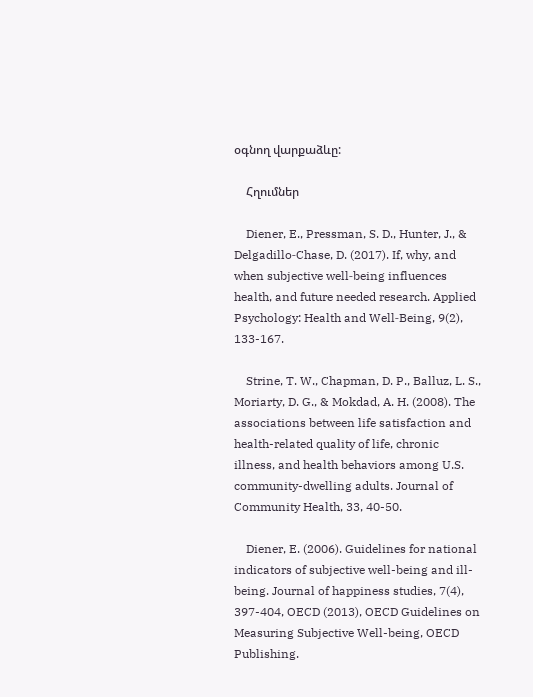օգնող վարքաձևը:

    Հղումներ

    Diener, E., Pressman, S. D., Hunter, J., & Delgadillo‐Chase, D. (2017). If, why, and when subjective well‐being influences health, and future needed research. Applied Psychology: Health and Well‐Being, 9(2), 133-167.

    Strine, T. W., Chapman, D. P., Balluz, L. S., Moriarty, D. G., & Mokdad, A. H. (2008). The associations between life satisfaction and health-related quality of life, chronic illness, and health behaviors among U.S. community-dwelling adults. Journal of Community Health, 33, 40-50.

    Diener, E. (2006). Guidelines for national indicators of subjective well-being and ill-being. Journal of happiness studies, 7(4), 397-404, OECD (2013), OECD Guidelines on Measuring Subjective Well-being, OECD Publishing.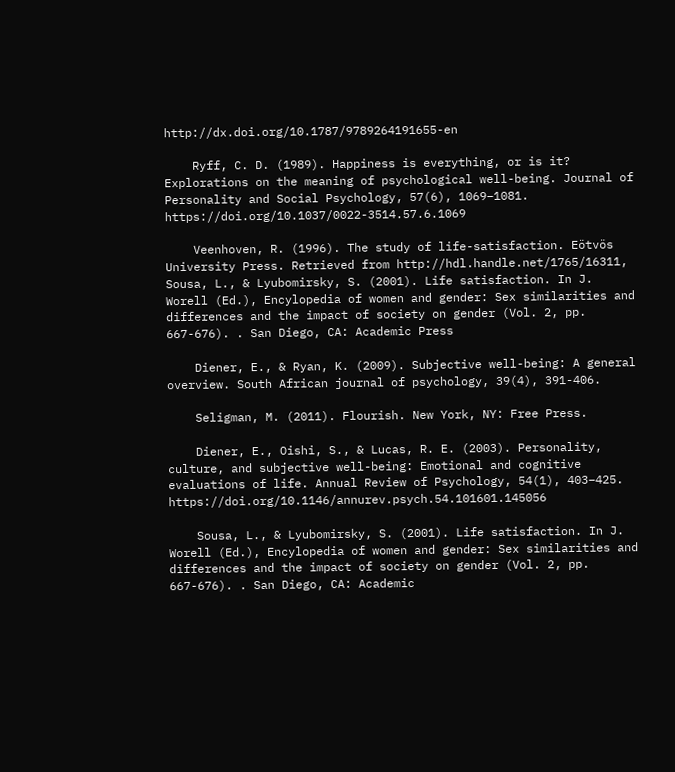http://dx.doi.org/10.1787/9789264191655-en

    Ryff, C. D. (1989). Happiness is everything, or is it? Explorations on the meaning of psychological well-being. Journal of Personality and Social Psychology, 57(6), 1069–1081. https://doi.org/10.1037/0022-3514.57.6.1069

    Veenhoven, R. (1996). The study of life-satisfaction. Eötvös University Press. Retrieved from http://hdl.handle.net/1765/16311, Sousa, L., & Lyubomirsky, S. (2001). Life satisfaction. In J. Worell (Ed.), Encylopedia of women and gender: Sex similarities and differences and the impact of society on gender (Vol. 2, pp. 667-676). . San Diego, CA: Academic Press

    Diener, E., & Ryan, K. (2009). Subjective well-being: A general overview. South African journal of psychology, 39(4), 391-406.

    Seligman, M. (2011). Flourish. New York, NY: Free Press.

    Diener, E., Oishi, S., & Lucas, R. E. (2003). Personality, culture, and subjective well-being: Emotional and cognitive evaluations of life. Annual Review of Psychology, 54(1), 403–425. https://doi.org/10.1146/annurev.psych.54.101601.145056

    Sousa, L., & Lyubomirsky, S. (2001). Life satisfaction. In J. Worell (Ed.), Encylopedia of women and gender: Sex similarities and differences and the impact of society on gender (Vol. 2, pp. 667-676). . San Diego, CA: Academic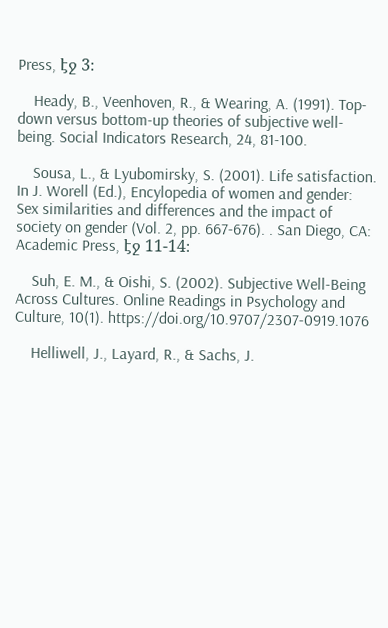Press, էջ 3։

    Heady, B., Veenhoven, R., & Wearing, A. (1991). Top-down versus bottom-up theories of subjective well-being. Social Indicators Research, 24, 81-100.

    Sousa, L., & Lyubomirsky, S. (2001). Life satisfaction. In J. Worell (Ed.), Encylopedia of women and gender: Sex similarities and differences and the impact of society on gender (Vol. 2, pp. 667-676). . San Diego, CA: Academic Press, էջ 11-14։

    Suh, E. M., & Oishi, S. (2002). Subjective Well-Being Across Cultures. Online Readings in Psychology and Culture, 10(1). https://doi.org/10.9707/2307-0919.1076

    Helliwell, J., Layard, R., & Sachs, J.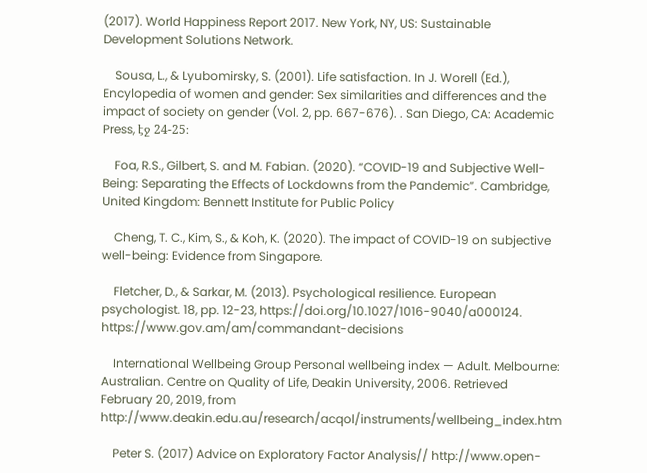(2017). World Happiness Report 2017. New York, NY, US: Sustainable Development Solutions Network.

    Sousa, L., & Lyubomirsky, S. (2001). Life satisfaction. In J. Worell (Ed.), Encylopedia of women and gender: Sex similarities and differences and the impact of society on gender (Vol. 2, pp. 667-676). . San Diego, CA: Academic Press, էջ 24-25։

    Foa, R.S., Gilbert, S. and M. Fabian. (2020). “COVID-19 and Subjective Well-Being: Separating the Effects of Lockdowns from the Pandemic”. Cambridge, United Kingdom: Bennett Institute for Public Policy

    Cheng, T. C., Kim, S., & Koh, K. (2020). The impact of COVID-19 on subjective well-being: Evidence from Singapore.

    Fletcher, D., & Sarkar, M. (2013). Psychological resilience. European psychologist. 18, pp. 12-23, https://doi.org/10.1027/1016-9040/a000124. https://www.gov.am/am/commandant-decisions

    International Wellbeing Group Personal wellbeing index — Adult. Melbourne: Australian. Centre on Quality of Life, Deakin University, 2006. Retrieved February 20, 2019, from http://www.deakin.edu.au/research/acqol/instruments/wellbeing_index.htm

    Peter S. (2017) Advice on Exploratory Factor Analysis// http://www.open-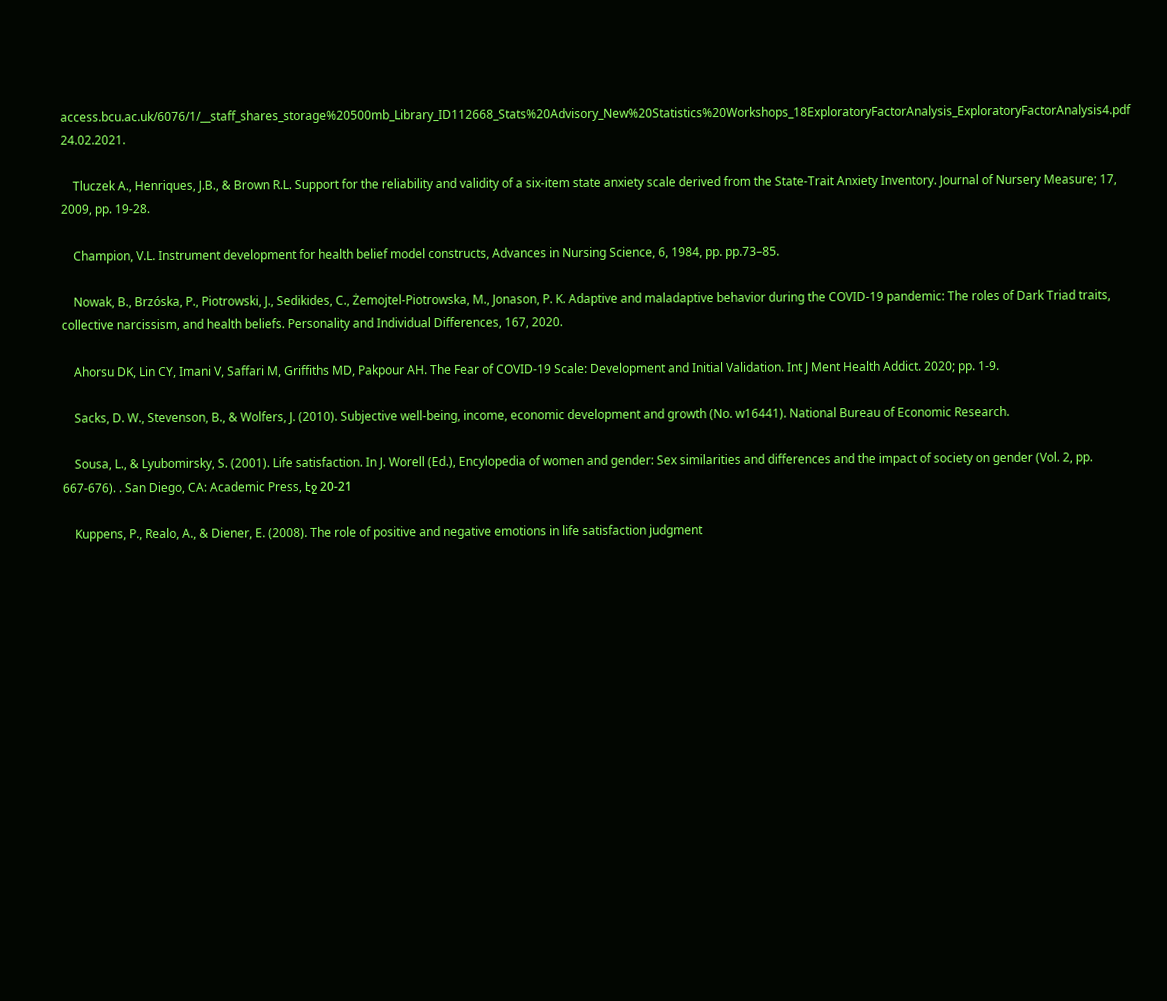access.bcu.ac.uk/6076/1/__staff_shares_storage%20500mb_Library_ID112668_Stats%20Advisory_New%20Statistics%20Workshops_18ExploratoryFactorAnalysis_ExploratoryFactorAnalysis4.pdf 24.02.2021.

    Tluczek A., Henriques, J.B., & Brown R.L. Support for the reliability and validity of a six-item state anxiety scale derived from the State-Trait Anxiety Inventory. Journal of Nursery Measure; 17, 2009, pp. 19-28.

    Champion, V.L. Instrument development for health belief model constructs, Advances in Nursing Science, 6, 1984, pp. pp.73–85.

    Nowak, B., Brzóska, P., Piotrowski, J., Sedikides, C., Żemojtel-Piotrowska, M., Jonason, P. K. Adaptive and maladaptive behavior during the COVID-19 pandemic: The roles of Dark Triad traits, collective narcissism, and health beliefs. Personality and Individual Differences, 167, 2020.

    Ahorsu DK, Lin CY, Imani V, Saffari M, Griffiths MD, Pakpour AH. The Fear of COVID-19 Scale: Development and Initial Validation. Int J Ment Health Addict. 2020; pp. 1-9.

    Sacks, D. W., Stevenson, B., & Wolfers, J. (2010). Subjective well-being, income, economic development and growth (No. w16441). National Bureau of Economic Research.

    Sousa, L., & Lyubomirsky, S. (2001). Life satisfaction. In J. Worell (Ed.), Encylopedia of women and gender: Sex similarities and differences and the impact of society on gender (Vol. 2, pp. 667-676). . San Diego, CA: Academic Press, էջ 20-21

    Kuppens, P., Realo, A., & Diener, E. (2008). The role of positive and negative emotions in life satisfaction judgment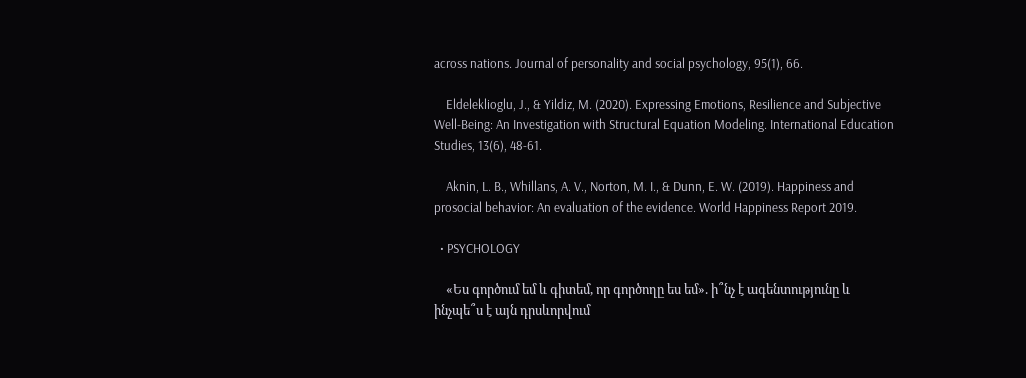across nations. Journal of personality and social psychology, 95(1), 66.

    Eldeleklioglu, J., & Yildiz, M. (2020). Expressing Emotions, Resilience and Subjective Well-Being: An Investigation with Structural Equation Modeling. International Education Studies, 13(6), 48-61.

    Aknin, L. B., Whillans, A. V., Norton, M. I., & Dunn, E. W. (2019). Happiness and prosocial behavior: An evaluation of the evidence. World Happiness Report 2019.

  • PSYCHOLOGY

    «Ես գործում եմ և գիտեմ, որ գործողը ես եմ». ի՞նչ է ագենտությունը և ինչպե՞ս է այն դրսևորվում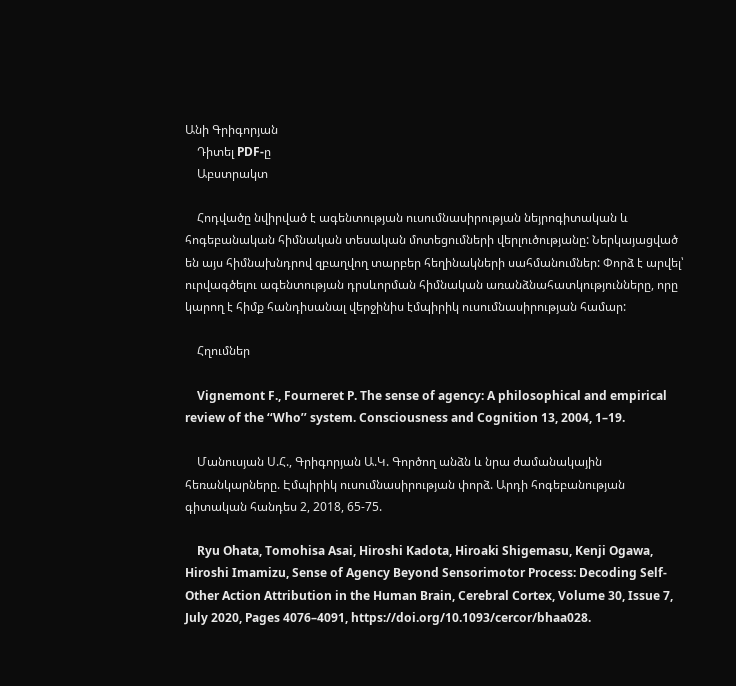Անի Գրիգորյան
    Դիտել PDF-ը
    Աբստրակտ

    Հոդվածը նվիրված է ագենտության ուսումնասիրության նեյրոգիտական և հոգեբանական հիմնական տեսական մոտեցումների վերլուծությանը: Ներկայացված են այս հիմնախնդրով զբաղվող տարբեր հեղինակների սահմանումներ: Փորձ է արվել՝ ուրվագծելու ագենտության դրսևորման հիմնական առանձնահատկությունները, որը կարող է հիմք հանդիսանալ վերջինիս էմպիրիկ ուսումնասիրության համար:

    Հղումներ

    Vignemont F., Fourneret P. The sense of agency: A philosophical and empirical review of the ‘‘Who’’ system. Consciousness and Cognition 13, 2004, 1–19.

    Մանուսյան Ս.Հ., Գրիգորյան Ա.Կ. Գործող անձն և նրա ժամանակային հեռանկարները. Էմպիրիկ ուսումնասիրության փորձ. Արդի հոգեբանության գիտական հանդես 2, 2018, 65-75.

    Ryu Ohata, Tomohisa Asai, Hiroshi Kadota, Hiroaki Shigemasu, Kenji Ogawa, Hiroshi Imamizu, Sense of Agency Beyond Sensorimotor Process: Decoding Self-Other Action Attribution in the Human Brain, Cerebral Cortex, Volume 30, Issue 7, July 2020, Pages 4076–4091, https://doi.org/10.1093/cercor/bhaa028.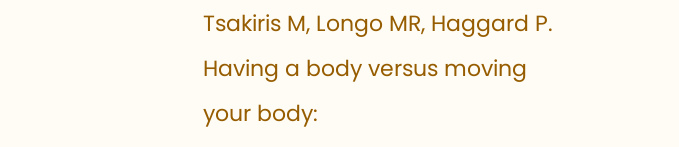Tsakiris M, Longo MR, Haggard P. Having a body versus moving your body: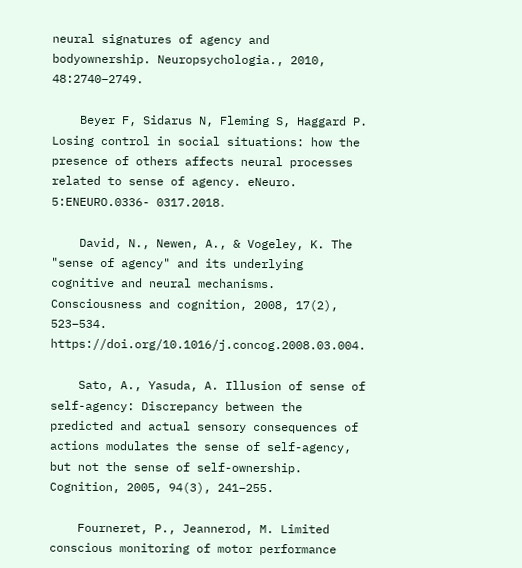neural signatures of agency and bodyownership. Neuropsychologia., 2010, 48:2740–2749.

    Beyer F, Sidarus N, Fleming S, Haggard P. Losing control in social situations: how the presence of others affects neural processes related to sense of agency. eNeuro. 5:ENEURO.0336- 0317.2018․

    David, N., Newen, A., & Vogeley, K. The "sense of agency" and its underlying cognitive and neural mechanisms. Consciousness and cognition, 2008, 17(2), 523–534. https://doi.org/10.1016/j.concog.2008.03.004.

    Sato, A., Yasuda, A. Illusion of sense of self-agency: Discrepancy between the predicted and actual sensory consequences of actions modulates the sense of self-agency, but not the sense of self-ownership. Cognition, 2005, 94(3), 241–255.

    Fourneret, P., Jeannerod, M. Limited conscious monitoring of motor performance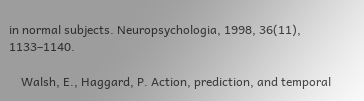in normal subjects. Neuropsychologia, 1998, 36(11), 1133–1140.

    Walsh, E., Haggard, P. Action, prediction, and temporal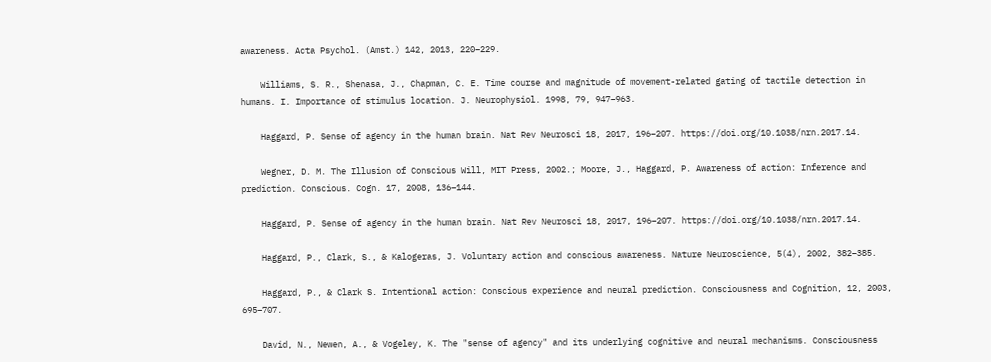awareness. Acta Psychol. (Amst.) 142, 2013, 220–229.

    Williams, S. R., Shenasa, J., Chapman, C. E. Time course and magnitude of movement-related gating of tactile detection in humans. I. Importance of stimulus location. J. Neurophysiol. 1998, 79, 947–963.

    Haggard, P. Sense of agency in the human brain. Nat Rev Neurosci 18, 2017, 196–207. https://doi.org/10.1038/nrn.2017.14.

    Wegner, D. M. The Illusion of Conscious Will, MIT Press, 2002.; Moore, J., Haggard, P. Awareness of action: Inference and prediction. Conscious. Cogn. 17, 2008, 136–144.

    Haggard, P. Sense of agency in the human brain. Nat Rev Neurosci 18, 2017, 196–207. https://doi.org/10.1038/nrn.2017.14.

    Haggard, P., Clark, S., & Kalogeras, J. Voluntary action and conscious awareness. Nature Neuroscience, 5(4), 2002, 382–385.

    Haggard, P., & Clark S. Intentional action: Conscious experience and neural prediction. Consciousness and Cognition, 12, 2003, 695–707.

    David, N., Newen, A., & Vogeley, K. The "sense of agency" and its underlying cognitive and neural mechanisms. Consciousness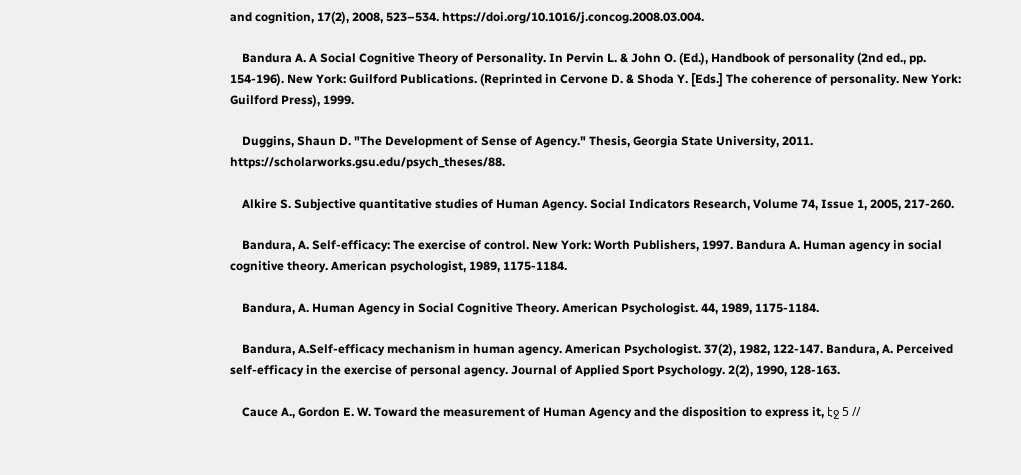and cognition, 17(2), 2008, 523–534. https://doi.org/10.1016/j.concog.2008.03.004.

    Bandura A. A Social Cognitive Theory of Personality. In Pervin L. & John O. (Ed.), Handbook of personality (2nd ed., pp. 154-196). New York: Guilford Publications. (Reprinted in Cervone D. & Shoda Y. [Eds.] The coherence of personality. New York: Guilford Press), 1999.

    Duggins, Shaun D. "The Development of Sense of Agency." Thesis, Georgia State University, 2011. https://scholarworks.gsu.edu/psych_theses/88.

    Alkire S. Subjective quantitative studies of Human Agency. Social Indicators Research, Volume 74, Issue 1, 2005, 217-260.

    Bandura, A. Self-efficacy: The exercise of control. New York: Worth Publishers, 1997. Bandura A. Human agency in social cognitive theory. American psychologist, 1989, 1175-1184.

    Bandura, A. Human Agency in Social Cognitive Theory. American Psychologist. 44, 1989, 1175-1184.

    Bandura, A.Self-efficacy mechanism in human agency. American Psychologist. 37(2), 1982, 122-147. Bandura, A. Perceived self-efficacy in the exercise of personal agency. Journal of Applied Sport Psychology. 2(2), 1990, 128-163.

    Cauce A., Gordon E. W. Toward the measurement of Human Agency and the disposition to express it, էջ 5 //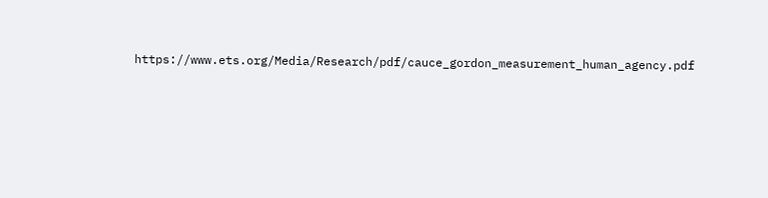https://www.ets.org/Media/Research/pdf/cauce_gordon_measurement_human_agency.pdf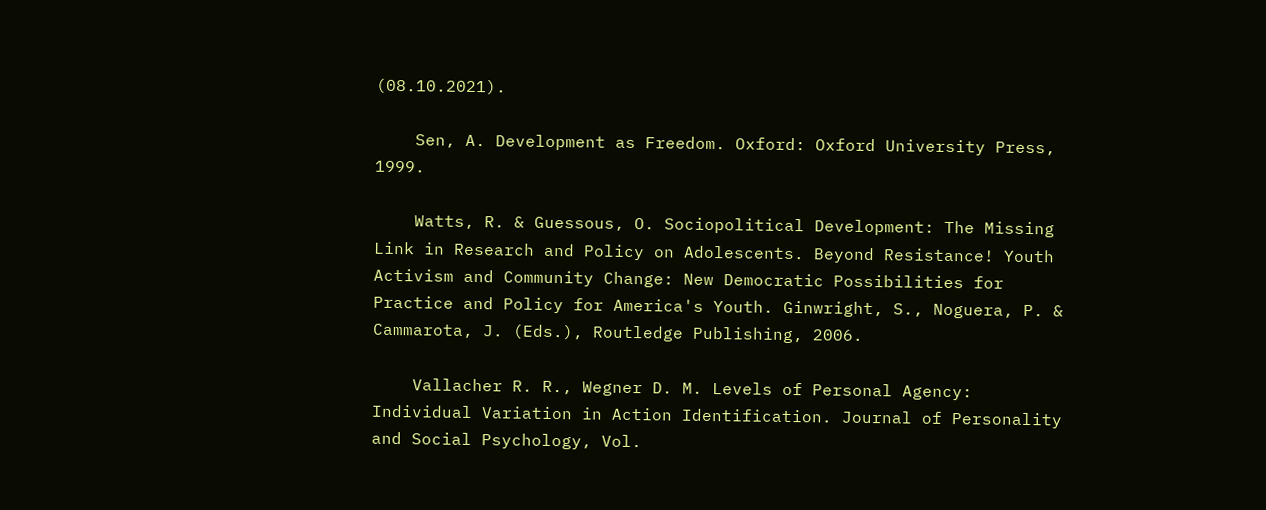(08.10.2021).

    Sen, A. Development as Freedom. Oxford: Oxford University Press, 1999.

    Watts, R. & Guessous, O. Sociopolitical Development: The Missing Link in Research and Policy on Adolescents. Beyond Resistance! Youth Activism and Community Change: New Democratic Possibilities for Practice and Policy for America's Youth. Ginwright, S., Noguera, P. & Cammarota, J. (Eds.), Routledge Publishing, 2006.

    Vallacher R. R., Wegner D. M. Levels of Personal Agency: Individual Variation in Action Identification. Journal of Personality and Social Psychology, Vol.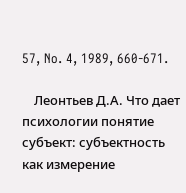57, No. 4, 1989, 660-671.

    Леонтьев Д.А. Что дает психологии понятие субъект: субъектность как измерение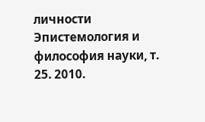личности Эпистемология и философия науки, т. 25. 2010.